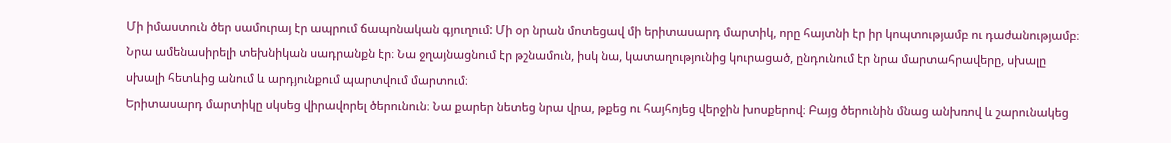Մի իմաստուն ծեր սամուրայ էր ապրում ճապոնական գյուղում: Մի օր նրան մոտեցավ մի երիտասարդ մարտիկ, որը հայտնի էր իր կոպտությամբ ու դաժանությամբ։ Նրա ամենասիրելի տեխնիկան սադրանքն էր։ Նա ջղայնացնում էր թշնամուն, իսկ նա, կատաղությունից կուրացած, ընդունում էր նրա մարտահրավերը, սխալը սխալի հետևից անում և արդյունքում պարտվում մարտում։
Երիտասարդ մարտիկը սկսեց վիրավորել ծերունուն։ Նա քարեր նետեց նրա վրա, թքեց ու հայհոյեց վերջին խոսքերով։ Բայց ծերունին մնաց անխռով և շարունակեց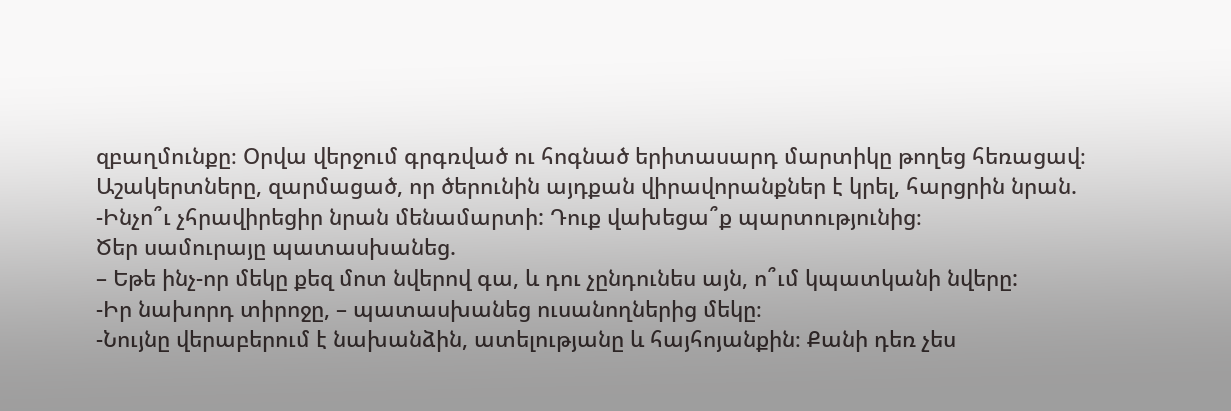զբաղմունքը։ Օրվա վերջում գրգռված ու հոգնած երիտասարդ մարտիկը թողեց հեռացավ։
Աշակերտները, զարմացած, որ ծերունին այդքան վիրավորանքներ է կրել, հարցրին նրան.
-Ինչո՞ւ չհրավիրեցիր նրան մենամարտի: Դուք վախեցա՞ք պարտությունից։
Ծեր սամուրայը պատասխանեց.
– Եթե ինչ-որ մեկը քեզ մոտ նվերով գա, և դու չընդունես այն, ո՞ւմ կպատկանի նվերը:
-Իր նախորդ տիրոջը, – պատասխանեց ուսանողներից մեկը։
-Նույնը վերաբերում է նախանձին, ատելությանը և հայհոյանքին։ Քանի դեռ չես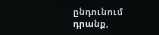ընդունում դրանք,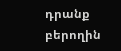դրանք բերողին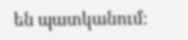են պատկանում։